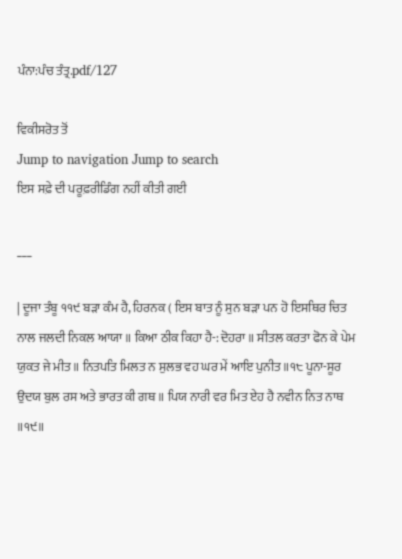ਪੰਨਾ:ਪੰਚ ਤੰਤ੍ਰ.pdf/127

ਵਿਕੀਸਰੋਤ ਤੋਂ
Jump to navigation Jump to search
ਇਸ ਸਫ਼ੇ ਦੀ ਪਰੂਫ਼ਰੀਡਿੰਗ ਨਹੀਂ ਕੀਤੀ ਗਈ

___

| ਦੂਜਾ ਤੰਬੂ ੧੧੯ ਬੜਾ ਕੰਮ ਹੈ, ਹਿਰਨਕ ( ਇਸ ਬਾਤ ਨੂੰ ਸੁਨ ਬੜਾ ਪਨ ਹੋ ਇਸਥਿਰ ਚਿਤ ਨਾਲ ਜਲਦੀ ਨਿਕਲ ਆਯਾ ॥ ਕਿਆ ਠੀਕ ਕਿਹਾ ਹੈ-: ਦੋਹਰਾ ॥ ਸੀਤਲ ਕਰਤਾ ਫੋਨ ਕੇ ਪੇਮ ਯੁਕਤ ਜੇ ਮੀਤ ॥ ਨਿਤਪਤਿ ਮਿਲਤ ਨ ਸੁਲਭ ਵਹ ਘਰ ਮੇਂ ਆਇ ਪੁਨੀਤ॥੧੮ ਪੂਨਾ-ਸੂਰ ਉਦਯ ਬੁਲ ਰਸ ਅਤੇ ਭਾਰਤ ਕੀ ਗਥ ॥ ਪਿਯ ਨਾਰੀ ਵਰ ਮਿਤ ਏਹ ਹੈ ਨਵੀਨ ਨਿਤ ਨਾਥ ॥੧੯॥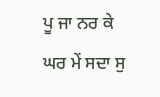ਪੂ ਜਾ ਨਰ ਕੇ ਘਰ ਮੇਂ ਸਦਾ ਸੁ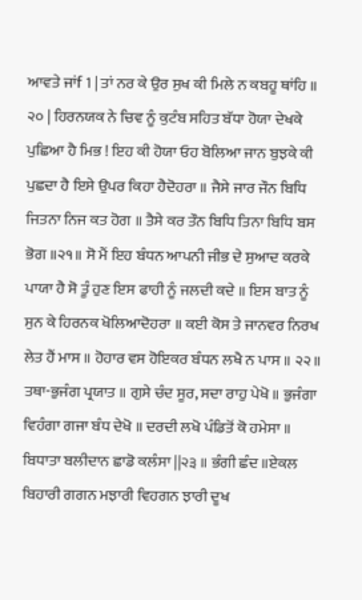ਆਵਤੇ ਜਾਂf 1 | ਤਾਂ ਨਰ ਕੇ ਉਰ ਸੁਖ ਕੀ ਮਿਲੇ ਨ ਕਬਹੂ ਥਾਂਹਿ ॥ ੨੦ | ਹਿਰਨਯਕ ਨੇ ਚਿਵ ਨੂੰ ਕੁਟੰਬ ਸਹਿਤ ਬੱਧਾ ਹੋਯਾ ਦੇਖਕੇ ਪੁਛਿਆ ਹੈ ਮਿਭ ! ਇਹ ਕੀ ਹੋਯਾ ਓਹ ਬੋਲਿਆ ਜਾਨ ਬੁਝਕੇ ਕੀ ਪੁਛਦਾ ਹੈ ਇਸੇ ਉਪਰ ਕਿਹਾ ਹੈਦੋਹਰਾ ॥ ਜੈਸੇ ਜਾਰ ਜੌਨ ਬਿਧਿ ਜਿਤਨਾ ਨਿਜ ਕਤ ਹੋਗ ॥ ਤੈਸੇ ਕਰ ਤੌਨ ਬਿਧਿ ਤਿਨਾ ਬਿਧਿ ਬਸ ਭੋਗ ॥੨੧॥ ਸੋ ਮੈਂ ਇਹ ਬੰਧਨ ਆਪਨੀ ਜੀਭ ਦੇ ਸੁਆਦ ਕਰਕੇ ਪਾਯਾ ਹੈ ਸੋ ਤੂੰ ਹੁਣ ਇਸ ਫਾਹੀ ਨੂੰ ਜਲਦੀ ਕਦੇ ॥ ਇਸ ਬਾਤ ਨੂੰ ਸੁਨ ਕੇ ਹਿਰਨਕ ਖੋਲਿਆਦੋਹਰਾ ॥ ਕਈ ਕੋਸ ਤੇ ਜਾਨਵਰ ਨਿਰਖ ਲੇਤ ਹੈਂ ਮਾਸ ॥ ਹੋਹਾਰ ਵਸ ਹੋਇਕਰ ਬੰਧਨ ਲਖੈ ਨ ਪਾਸ ॥ ੨੨॥ ਤਥਾ-ਭੁਜੰਗ ਪ੍ਰਯਾਤ ॥ ਗੁਸੇ ਚੰਦ ਸੂਰ, ਸਦਾ ਰਾਹੁ ਪੇਖੋ ॥ ਭੁਜੰਗਾ ਵਿਹੰਗਾ ਗਜਾ ਬੰਧ ਦੇਖੋ ॥ ਦਰਦੀ ਲਖੋ ਪੰਡਿਤੋਂ ਕੋ ਹਮੇਸਾ ॥ ਬਿਧਾਤਾ ਬਲੀਦਾਨ ਛਾਡੋ ਕਲੰਸਾ ||੨੩ ॥ ਭੰਗੀ ਛੰਦ ॥ਏਕਲ ਬਿਹਾਰੀ ਗਗਨ ਮਝਾਰੀ ਵਿਹਗਨ ਝਾਰੀ ਦੂਖ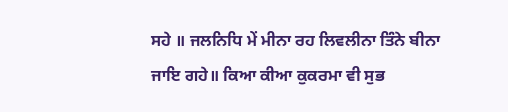ਸਹੇ ॥ ਜਲਨਿਧਿ ਮੇਂ ਮੀਨਾ ਰਹ ਲਿਵਲੀਨਾ ਤਿੰਨੇ ਬੀਨਾ ਜਾਇ ਗਹੇ॥ ਕਿਆ ਕੀਆ ਕੁਕਰਮਾ ਵੀ ਸੁਭ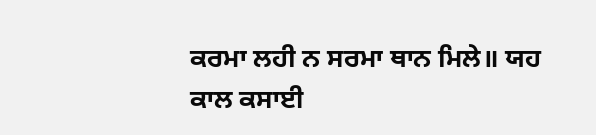ਕਰਮਾ ਲਹੀ ਨ ਸਰਮਾ ਥਾਨ ਮਿਲੇ॥ ਯਹ ਕਾਲ ਕਸਾਈ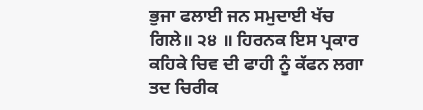ਭੁਜਾ ਫਲਾਈ ਜਨ ਸਮੁਦਾਈ ਖੱਚ ਗਿਲੇ॥ ੨੪ ॥ ਹਿਰਨਕ ਇਸ ਪ੍ਰਕਾਰ ਕਹਿਕੇ ਚਿਵ ਦੀ ਫਾਹੀ ਨੂੰ ਕੱਫਨ ਲਗਾ ਤਦ ਚਿਰੀਕ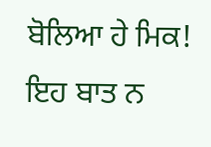ਬੋਲਿਆ ਹੇ ਮਿਕ! ਇਹ ਬਾਤ ਨ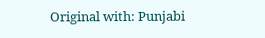Original with: Punjabi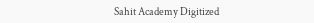Sahit Academy Digitized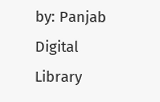by: Panjab Digital Library